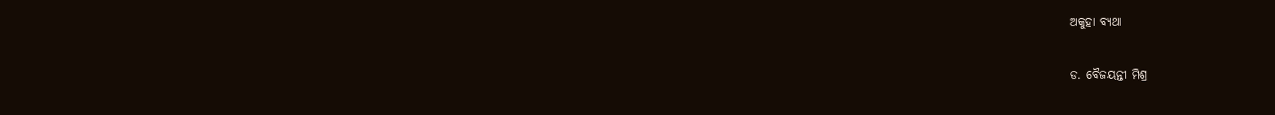ଅକୁହା ବ୍ୟଥା

ଡ. ବୈଜୟନ୍ତୀ ମିଶ୍ର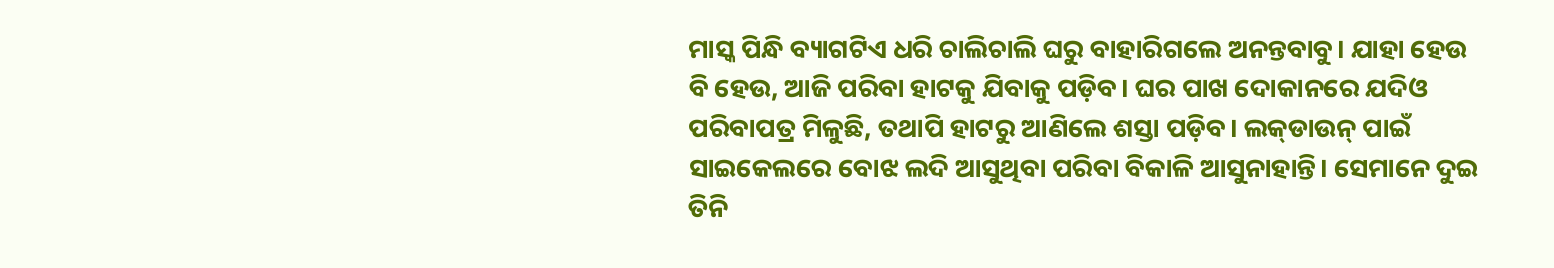ମାସ୍କ ପିନ୍ଧି ବ୍ୟାଗଟିଏ ଧରି ଚାଲିଚାଲି ଘରୁ ବାହାରିଗଲେ ଅନନ୍ତବାବୁ। ଯାହା ହେଉ ବି ହେଉ, ଆଜି ପରିବା ହାଟକୁ ଯିବାକୁ ପଡ଼ିବ। ଘର ପାଖ ଦୋକାନରେ ଯଦିଓ ପରିବାପତ୍ର ମିଳୁଛି, ତଥାପି ହାଟରୁ ଆଣିଲେ ଶସ୍ତା ପଡ଼ିବ। ଲକ୍‌ଡାଉନ୍‌ ପାଇଁ ସାଇକେଲରେ ବୋଝ ଲଦି ଆସୁଥିବା ପରିବା ବିକାଳି ଆସୁନାହାନ୍ତି। ସେମାନେ ଦୁଇ ତିନି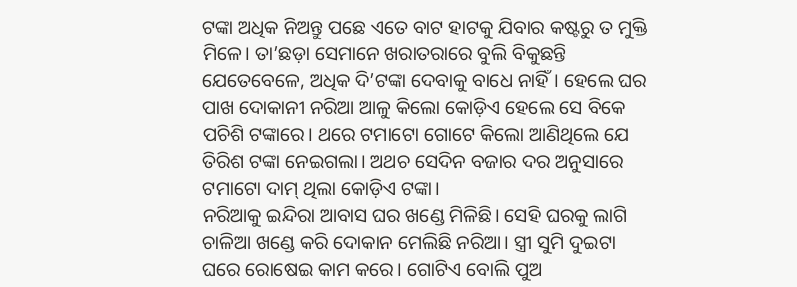ଟଙ୍କା ଅଧିକ ନିଅନ୍ତୁ ପଛେ ଏତେ ବାଟ ହାଟକୁ ଯିବାର କଷ୍ଟରୁ ତ ମୁକ୍ତି ମିଳେ। ତା’ଛଡ଼ା ସେମାନେ ଖରାତରାରେ ବୁଲି ବିକୁଛନ୍ତି ଯେତେବେଳେ, ଅଧିକ ଦି’ଟଙ୍କା ଦେବାକୁ ବାଧେ ନାହିଁ। ହେଲେ ଘର ପାଖ ଦୋକାନୀ ନରିଆ ଆଳୁ କିଲୋ କୋଡ଼ିଏ ହେଲେ ସେ ବିକେ ପଚିଶି ଟଙ୍କାରେ। ଥରେ ଟମାଟୋ ଗୋଟେ କିଲୋ ଆଣିଥିଲେ ଯେ ତିରିଶ ଟଙ୍କା ନେଇଗଲା। ଅଥଚ ସେଦିନ ବଜାର ଦର ଅନୁସାରେ ଟମାଟୋ ଦାମ୍‌ ଥିଲା କୋଡ଼ିଏ ଟଙ୍କା।
ନରିଆକୁ ଇନ୍ଦିରା ଆବାସ ଘର ଖଣ୍ଡେ ମିଳିଛି। ସେହି ଘରକୁ ଲାଗି ଚାଳିଆ ଖଣ୍ଡେ କରି ଦୋକାନ ମେଲିଛି ନରିଆ। ସ୍ତ୍ରୀ ସୁମି ଦୁଇଟା ଘରେ ରୋଷେଇ କାମ କରେ। ଗୋଟିଏ ବୋଲି ପୁଅ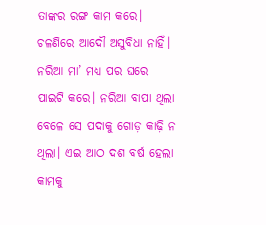ତାଙ୍କର ରଙ୍ଗ କାମ କରେ। ଚଳଣିରେ ଆଦୌ ଅସୁବିଧା ନାହିଁ। ନରିଆ ମା’ ମଧ୍ୟ ପର ଘରେ ପାଇଟି କରେ। ନରିଆ ବାପା ଥିଲା ବେଳେ ସେ ପଦାକୁ ଗୋଡ଼ କାଢ଼ି ନ ଥିଲା। ଏଇ ଆଠ ଦଶ ବର୍ଷ ହେଲା କାମକୁ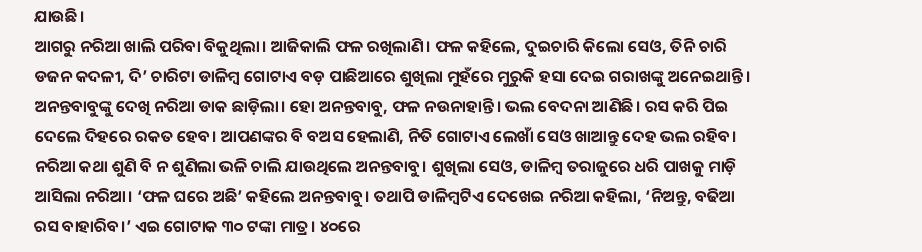ଯାଉଛି।
ଆଗରୁ ନରିଆ ଖାଲି ପରିବା ବିକୁଥିଲା। ଆଜିକାଲି ଫଳ ରଖିଲାଣି। ଫଳ କହିଲେ, ଦୁଇଚାରି କିଲୋ ସେଓ, ତିନି ଚାରି ଡଜନ କଦଳୀ, ଦି’ ଚାରିଟା ଡାଳିମ୍ବ ଗୋଟାଏ ବଡ଼ ପାଛିଆରେ ଶୁଖିଲା ମୁହଁରେ ମୁରୁକି ହସା ଦେଇ ଗରାଖଙ୍କୁ ଅନେଇଥାନ୍ତି। ଅନନ୍ତବାବୁଙ୍କୁ ଦେଖି ନରିଆ ଡାକ ଛାଡ଼ିଲା। ହୋ ଅନନ୍ତବାବୁ, ଫଳ ନଉନାହାନ୍ତି। ଭଲ ବେଦନା ଆଣିଛି। ରସ କରି ପିଇ ଦେଲେ ଦିହରେ ରକତ ହେବ। ଆପଣଙ୍କର ବି ବଅସ ହେଲାଣି, ନିତି ଗୋଟାଏ ଲେଖାଁ ସେଓ ଖାଆନ୍ତୁ ଦେହ ଭଲ ରହିବ।
ନରିଆ କଥା ଶୁଣି ବି ନ ଶୁଣିଲା ଭଳି ଚାଲି ଯାଉଥିଲେ ଅନନ୍ତବାବୁ। ଶୁଖିଲା ସେଓ, ଡାଳିମ୍ବ ତରାଜୁରେ ଧରି ପାଖକୁ ମାଡ଼ି ଆସିଲା ନରିଆ। ‘ଫଳ ଘରେ ଅଛି’ କହିଲେ ଅନନ୍ତବାବୁ। ତଥାପି ଡାଳିମ୍ବଟିଏ ଦେଖେଇ ନରିଆ କହିଲା, ‘ନିଅନ୍ତୁ, ବଢିଆ ରସ ବାହାରିବ।’ ଏଇ ଗୋଟାକ ୩୦ ଟଙ୍କା ମାତ୍ର। ୪୦ରେ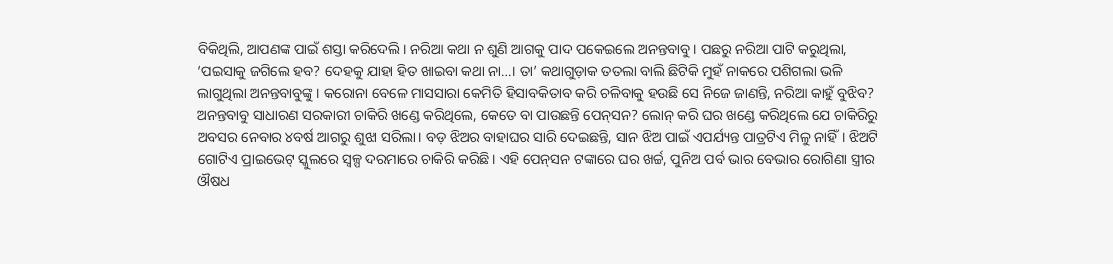ବିକିଥିଲି, ଆପଣଙ୍କ ପାଇଁ ଶସ୍ତା କରିଦେଲି। ନରିଆ କଥା ନ ଶୁଣି ଆଗକୁ ପାଦ ପକେଇଲେ ଅନନ୍ତବାବୁ। ପଛରୁ ନରିଆ ପାଟି କରୁଥିଲା, ‘ପଇସାକୁ ଜଗିଲେ ହବ? ଦେହକୁ ଯାହା ହିତ ଖାଇବା କଥା ନା…। ତା’ କଥାଗୁଡ଼ାକ ତତଲା ବାଲି ଛିଟିକି ମୁହଁ ନାକରେ ପଶିଗଲା ଭଳି ଲାଗୁଥିଲା ଅନନ୍ତବାବୁଙ୍କୁ। କରୋନା ବେଳେ ମାସସାରା କେମିତି ହିସାବକିତାବ କରି ଚଳିବାକୁ ହଉଛି ସେ ନିଜେ ଜାଣନ୍ତି, ନରିଆ କାହୁଁ ବୁଝିବ?
ଅନନ୍ତବାବୁ ସାଧାରଣ ସରକାରୀ ଚାକିରି ଖଣ୍ଡେ କରିଥିଲେ, କେତେ ବା ପାଉଛନ୍ତି ପେନ୍‌ସନ? ଲୋନ୍‌ କରି ଘର ଖଣ୍ଡେ କରିଥିଲେ ଯେ ଚାକିରିରୁ ଅବସର ନେବାର ୪ବର୍ଷ ଆଗରୁ ଶୁଝା ସରିଲା। ବଡ଼ ଝିଅର ବାହାଘର ସାରି ଦେଇଛନ୍ତି, ସାନ ଝିଅ ପାଇଁ ଏପର୍ଯ୍ୟନ୍ତ ପାତ୍ରଟିଏ ମିଳୁ ନାହିଁ। ଝିଅଟି ଗୋଟିଏ ପ୍ରାଇଭେଟ୍‌ ସ୍କୁଲରେ ସ୍ବଳ୍ପ ଦରମାରେ ଚାକିରି କରିଛି। ଏହି ପେନ୍‌ସନ ଟଙ୍କାରେ ଘର ଖର୍ଚ୍ଚ, ପୁନିଅ ପର୍ବ ଭାର ବେଭାର ରୋଗିଣା ସ୍ତ୍ରୀର ଔଷଧ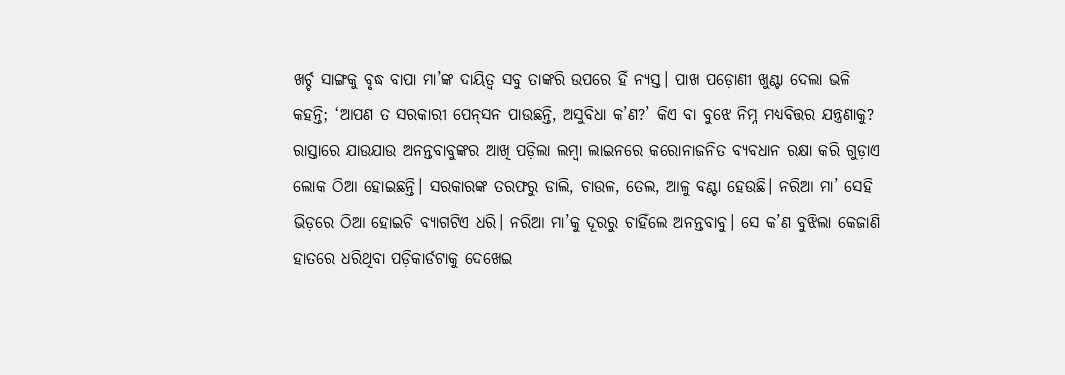ଖର୍ଚ୍ଚ ସାଙ୍ଗକୁ ବୃଦ୍ଧ ବାପା ମା’ଙ୍କ ଦାୟିତ୍ୱ ସବୁ ତାଙ୍କରି ଉପରେ ହିଁ ନ୍ୟସ୍ତ। ପାଖ ପଡ଼ୋଣୀ ଖୁଣ୍ଟା ଦେଲା ଭଳି କହନ୍ତି; ‘ଆପଣ ତ ସରକାରୀ ପେନ୍‌ସନ ପାଉଛନ୍ତି, ଅସୁବିଧା କ’ଣ?’ କିଏ ବା ବୁଝେ ନିମ୍ନ ମଧ୍ୟବିତ୍ତର ଯନ୍ତ୍ରଣାକୁ?
ରାସ୍ତାରେ ଯାଉଯାଉ ଅନନ୍ତବାବୁଙ୍କର ଆଖି ପଡ଼ିଲା ଲମ୍ବା ଲାଇନରେ କରୋନାଜନିତ ବ୍ୟବଧାନ ରକ୍ଷା କରି ଗୁଡ଼ାଏ ଲୋକ ଠିଆ ହୋଇଛନ୍ତି। ସରକାରଙ୍କ ତରଫରୁ ଡାଲି, ଚାଉଳ, ତେଲ, ଆଳୁ ବଣ୍ଟା ହେଉଛି। ନରିଆ ମା’ ସେହି ଭିଡ଼ରେ ଠିଆ ହୋଇଚି ବ୍ୟାଗଟିଏ ଧରି। ନରିଆ ମା’କୁ ଦୂରରୁ ଚାହିଁଲେ ଅନନ୍ତବାବୁ। ସେ କ’ଣ ବୁଝିଲା କେଜାଣି ହାତରେ ଧରିଥିବା ପଡ଼ିକାର୍ଡଟାକୁ ଦେଖେଇ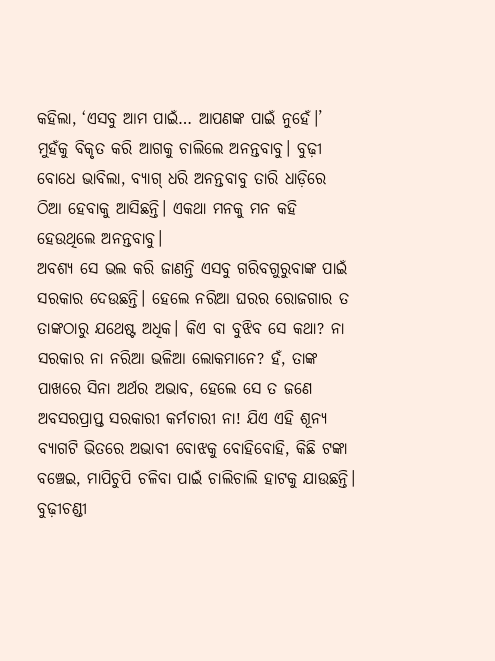କହିଲା, ‘ଏସବୁ ଆମ ପାଇଁ… ଆପଣଙ୍କ ପାଇଁ ନୁହେଁ।’
ମୁହଁକୁ ବିକୃତ କରି ଆଗକୁ ଚାଲିଲେ ଅନନ୍ତବାବୁ। ବୁଢ଼ୀ ବୋଧେ ଭାବିଲା, ବ୍ୟାଗ୍‌ ଧରି ଅନନ୍ତବାବୁ ତାରି ଧାଡ଼ିରେ ଠିଆ ହେବାକୁ ଆସିଛନ୍ତି। ଏକଥା ମନକୁ ମନ କହି ହେଉଥିଲେ ଅନନ୍ତବାବୁ।
ଅବଶ୍ୟ ସେ ଭଲ କରି ଜାଣନ୍ତି ଏସବୁ ଗରିବଗୁରୁବାଙ୍କ ପାଇଁ ସରକାର ଦେଉଛନ୍ତି। ହେଲେ ନରିଆ ଘରର ରୋଜଗାର ତ ତାଙ୍କଠାରୁ ଯଥେଷ୍ଟ ଅଧିକ। କିଏ ବା ବୁଝିବ ସେ କଥା? ନା ସରକାର ନା ନରିଆ ଭଳିଆ ଲୋକମାନେ? ହଁ, ତାଙ୍କ ପାଖରେ ସିନା ଅର୍ଥର ଅଭାବ, ହେଲେ ସେ ତ ଜଣେ ଅବସରପ୍ରାପ୍ତ ସରକାରୀ କର୍ମଚାରୀ ନା! ଯିଏ ଏହି ଶୂନ୍ୟ ବ୍ୟାଗଟି ଭିତରେ ଅଭାବୀ ବୋଝକୁ ବୋହିବୋହି, କିଛି ଟଙ୍କା ବଞ୍ଚେଇ, ମାପିଚୁପି ଚଳିବା ପାଇଁ ଚାଲିଚାଲି ହାଟକୁ ଯାଉଛନ୍ତି।
ବୁଢ଼ୀଚଣ୍ଡୀ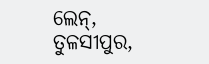ଲେନ୍‌, ତୁଳସୀପୁର,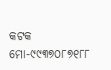କଟକ
ମୋ-୯୯୩୭୦୮୭୧୮୮